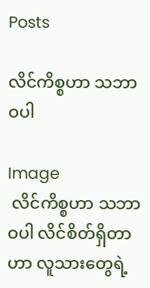Posts

လိင်ကိစ္စဟာ သဘာဝပါ

Image
 လိင်ကိစ္စဟာ သဘာဝပါ လိင်စိတ်ရှိတာဟာ လူသားတွေရဲ့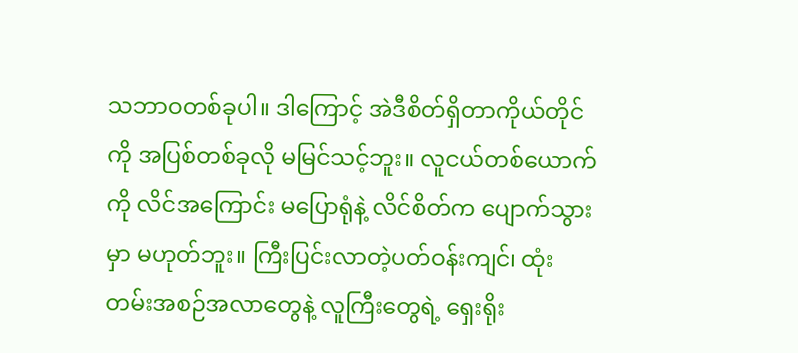သဘာဝတစ်ခုပါ။ ဒါကြောင့် အဲဒီစိတ်ရှိတာကိုယ်တိုင်ကို အပြစ်တစ်ခုလို မမြင်သင့်ဘူး။ လူငယ်တစ်ယောက်ကို လိင်အကြောင်း မပြောရုံနဲ့ လိင်စိတ်က ပျောက်သွားမှာ မဟုတ်ဘူး။ ကြီးပြင်းလာတဲ့ပတ်ဝန်းကျင်၊ ထုံးတမ်းအစဉ်အလာတွေနဲ့ လူကြီးတွေရဲ့ ရှေးရိုး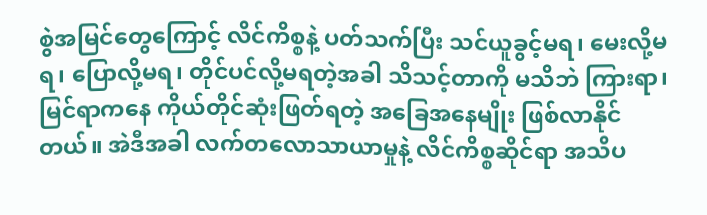စွဲအမြင်တွေကြောင့် လိင်ကိစ္စနဲ့ ပတ်သက်ပြီး သင်ယူခွင့်မရ၊ မေးလို့မရ၊ ပြောလို့မရ၊ တိုင်ပင်လို့မရတဲ့အခါ သိသင့်တာကို မသိဘဲ ကြားရာ၊ မြင်ရာကနေ ကိုယ်တိုင်ဆုံးဖြတ်ရတဲ့ အခြေအနေမျိုး ဖြစ်လာနိုင်တယ်။ အဲဒီအခါ လက်တလောသာယာမှုနဲ့ လိင်ကိစ္စဆိုင်ရာ အသိပ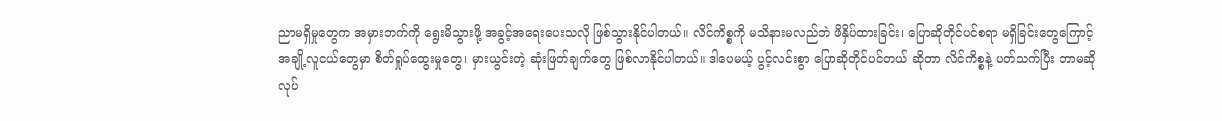ညာမရှိမှုတွေက အမှားဘက်ကို ရွေးမိသွားဖို့ အခွင့်အရေးပေးသလို ဖြစ်သွားနိုင်ပါတယ်။ လိင်ကိစ္စကို မသိနားမလည်ဘဲ ဖိနှိပ်ထားခြင်း၊ ပြောဆိုတိုင်ပင်စရာ မရှိခြင်းတွေကြောင့် အချို့လူငယ်တွေမှာ စိတ်ရှုပ်ထွေးမှုတွေ၊ မှားယွင်းတဲ့ ဆုံးဖြတ်ချက်တွေ ဖြစ်လာနိုင်ပါတယ်။ ဒါပေမယ့် ပွင့်လင်းစွာ ပြောဆိုတိုင်ပင်တယ် ဆိုတာ လိင်ကိစ္စနဲ့ ပတ်သက်ပြီး ဘာမဆို လုပ်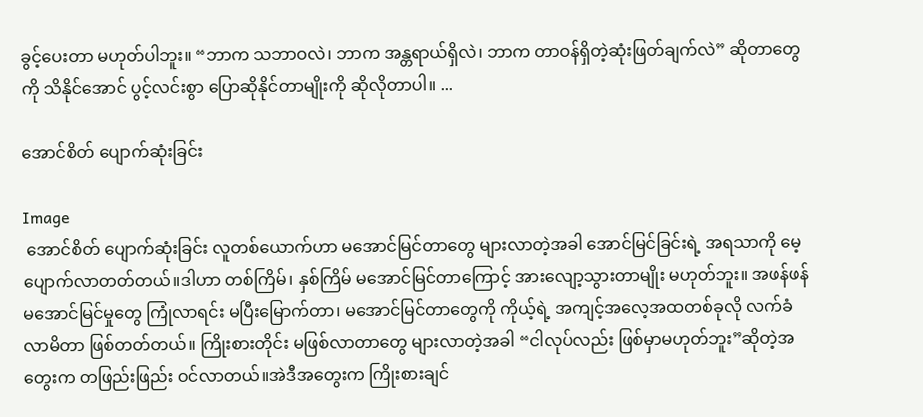ခွင့်ပေးတာ မဟုတ်ပါဘူး။ “ဘာက သဘာဝလဲ၊ ဘာက အန္တရာယ်ရှိလဲ၊ ဘာက တာဝန်ရှိတဲ့ဆုံးဖြတ်ချက်လဲ” ဆိုတာတွေကို သိနိုင်အောင် ပွင့်လင်းစွာ ပြောဆိုနိုင်တာမျိုးကို ဆိုလိုတာပါ။ ...

အောင်စိတ် ပျောက်ဆုံးခြင်း

Image
 အောင်စိတ် ပျောက်ဆုံးခြင်း လူတစ်ယောက်ဟာ မအောင်မြင်တာတွေ များလာတဲ့အခါ အောင်မြင်ခြင်းရဲ့ အရသာကို မေ့ပျောက်လာတတ်တယ်။ဒါဟာ တစ်ကြိမ်၊ နှစ်ကြိမ် မအောင်မြင်တာကြောင့် အားလျော့သွားတာမျိုး မဟုတ်ဘူး။ အဖန်ဖန် မအောင်မြင်မှုတွေ ကြုံလာရင်း မပြီးမြောက်တာ၊ မအောင်မြင်တာတွေကို ကိုယ့်ရဲ့ အကျင့်အလေ့အထတစ်ခုလို လက်ခံလာမိတာ ဖြစ်တတ်တယ်။ ကြိုးစားတိုင်း မဖြစ်လာတာတွေ များလာတဲ့အခါ “ငါလုပ်လည်း ဖြစ်မှာမဟုတ်ဘူး”ဆိုတဲ့အတွေးက တဖြည်းဖြည်း ဝင်လာတယ်။အဲဒီအတွေးက ကြိုးစားချင်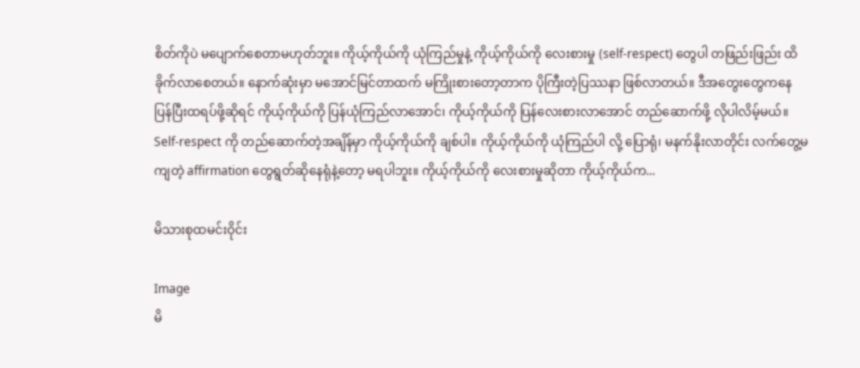စိတ်ကိုပဲ မပျောက်စေတာမဟုတ်ဘူး။ ကိုယ့်ကိုယ်ကို ယုံကြည်မှုနဲ့ ကိုယ့်ကိုယ်ကို လေးစားမှု (self-respect) တွေပါ တဖြည်းဖြည်း ထိခိုက်လာစေတယ်။ နောက်ဆုံးမှာ မအောင်မြင်တာထက် မကြိုးစားတော့တာက ပိုကြီးတဲ့ပြဿနာ ဖြစ်လာတယ်။ ဒီအတွေးတွေကနေ ပြန်ပြီးထရပ်ဖို့ဆိုရင် ကိုယ့်ကိုယ်ကို ပြန်ယုံကြည်လာအောင်၊ ကိုယ့်ကိုယ်ကို ပြန်လေးစားလာအောင် တည်ဆောက်ဖို့ လိုပါလိမ့်မယ်။ Self-respect ကို တည်ဆောက်တဲ့အချိန်မှာ ကိုယ့်ကိုယ်ကို ချစ်ပါ။ ကိုယ့်ကိုယ်ကို ယုံကြည်ပါ လို့ ပြောရုံ၊ မနက်နိုးလာတိုင်း လက်တွေ့မကျတဲ့ affirmation တွေရွတ်ဆိုနေရုံနဲ့တော့ မရပါဘူး။ ကိုယ့်ကိုယ်ကို လေးစားမှုဆိုတာ ကိုယ့်ကိုယ်က...

မိသားစုထမင်းဝိုင်း

Image
မိ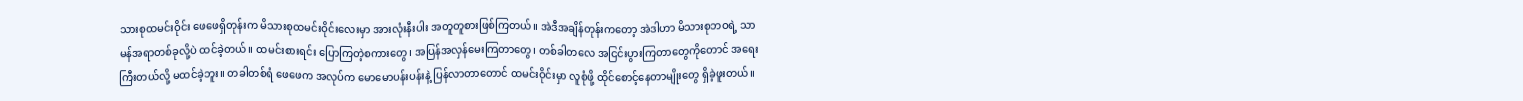သားစုထမင်းဝိုင်း ဖေဖေရှိတုန်းက မိသားစုထမင်းဝိုင်းလေးမှာ အားလုံးနီးပါး အတူတူစားဖြစ်ကြတယ်။ အဲဒီအချိန်တုန်းကတော့ အဲဒါဟာ မိသားစုဘဝရဲ့ သာမန်အရာတစ်ခုလို့ပဲ ထင်ခဲ့တယ်။ ထမင်းစားရင်း ပြောကြတဲ့စကားတွေ၊ အပြန်အလှန်မေးကြတာတွေ၊ တစ်ခါတလေ အငြင်းပွားကြတာတွေကိုတောင် အရေးကြီးတယ်လို့ မထင်ခဲ့ဘူး။ တခါတစ်ရံ ဖေဖေက အလုပ်က မောမောပန်းပန်းနဲ့ ပြန်လာတာတောင် ထမင်းဝိုင်းမှာ လူစုံဖို့ ထိုင်စောင့်နေတာမျိုးတွေ ရှိခဲ့ဖူးတယ်။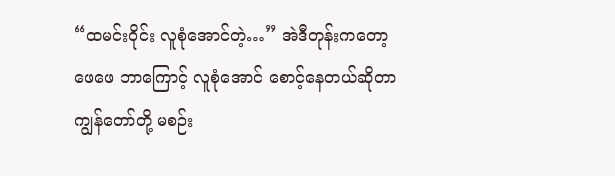“ထမင်းဝိုင်း လူစုံအောင်တဲ့…” အဲဒီတုန်းကတော့ ဖေဖေ ဘာကြောင့် လူစုံအောင် စောင့်နေတယ်ဆိုတာ ကျွန်တော်တို့ မစဉ်း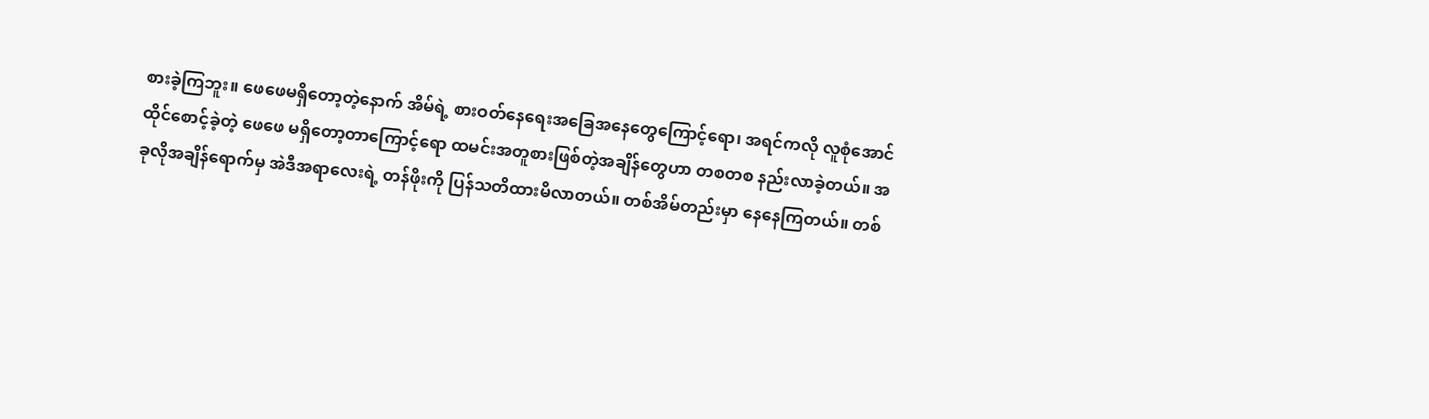စားခဲ့ကြဘူး။ ဖေဖေမရှိတော့တဲ့နောက် အိမ်ရဲ့ စားဝတ်နေရေးအခြေအနေတွေကြောင့်ရော၊ အရင်ကလို လူစုံအောင် ထိုင်စောင့်ခဲ့တဲ့ ဖေဖေ မရှိတော့တာကြောင့်ရော ထမင်းအတူစားဖြစ်တဲ့အချိန်တွေဟာ တစတစ နည်းလာခဲ့တယ်။ အခုလိုအချိန်ရောက်မှ အဲဒီအရာလေးရဲ့ တန်ဖိုးကို ပြန်သတိထားမိလာတယ်။ တစ်အိမ်တည်းမှာ နေနေကြတယ်။ တစ်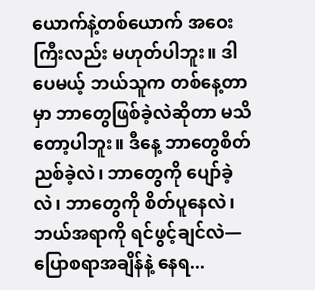ယောက်နဲ့တစ်ယောက် အဝေးကြီးလည်း မဟုတ်ပါဘူး။ ဒါပေမယ့် ဘယ်သူက တစ်နေ့တာမှာ ဘာတွေဖြစ်ခဲ့လဲဆိုတာ မသိတော့ပါဘူး။ ဒီနေ့ ဘာတွေစိတ်ညစ်ခဲ့လဲ၊ ဘာတွေကို ပျော်ခဲ့လဲ၊ ဘာတွေကို စိတ်ပူနေလဲ၊ ဘယ်အရာကို ရင်ဖွင့်ချင်လဲ— ပြောစရာအချိန်နဲ့ နေရ...